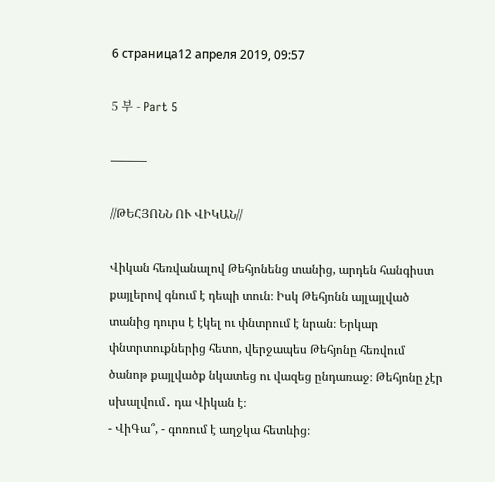6 страница12 апреля 2019, 09:57

5 부 - Part 5

———

//ԹԵՀՅՈՆՆ ՈՒ ՎԻԿԱՆ//

Վիկան հեռվանալով Թեհյոնենց տանից, արդեն հանգիստ քայլերով գնում է դեպի տուն։ Իսկ Թեհյոնն այլայլված տանից դուրս է էկել ու փնտրում է նրան։ Երկար փնտրտուքներից հետո, վերջապես Թեհյոնը հեռվում ծանոթ քայլվածք նկատեց ու վազեց ընդառաջ։ Թեհյոնը չէր սխալվում․ դա Վիկան է։
- ՎիԳա՞, - գոռում է աղջկա հետևից։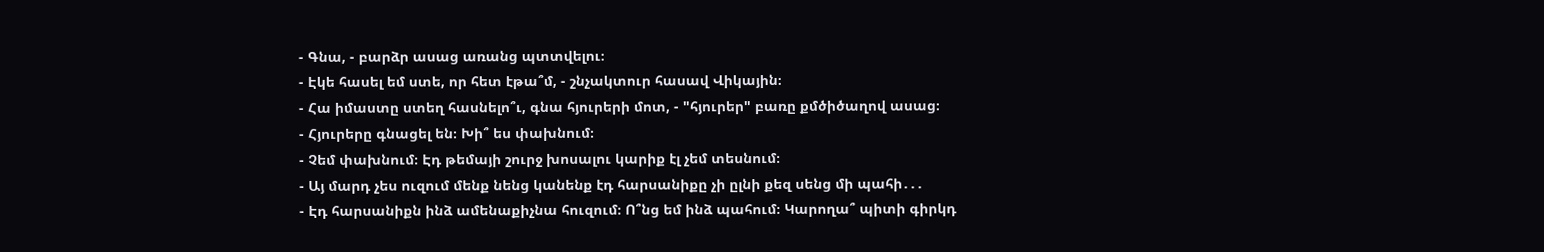- Գնա, - բարձր ասաց առանց պտտվելու։
- Էկե հասել եմ ստե, որ հետ էթա՞մ, - շնչակտուր հասավ Վիկային։
- Հա իմաստը ստեղ հասնելո՞ւ, գնա հյուրերի մոտ, - "հյուրեր" բառը քմծիծաղով ասաց։
- Հյուրերը գնացել են։ Խի՞ ես փախնում։
- Չեմ փախնում։ Էդ թեմայի շուրջ խոսալու կարիք էլ չեմ տեսնում։
- Այ մարդ չես ուզում մենք նենց կանենք էդ հարսանիքը չի ըլնի քեզ սենց մի պահի․․․
- Էդ հարսանիքն ինձ ամենաքիչնա հուզում։ Ո՞նց եմ ինձ պահում։ Կարողա՞ պիտի գիրկդ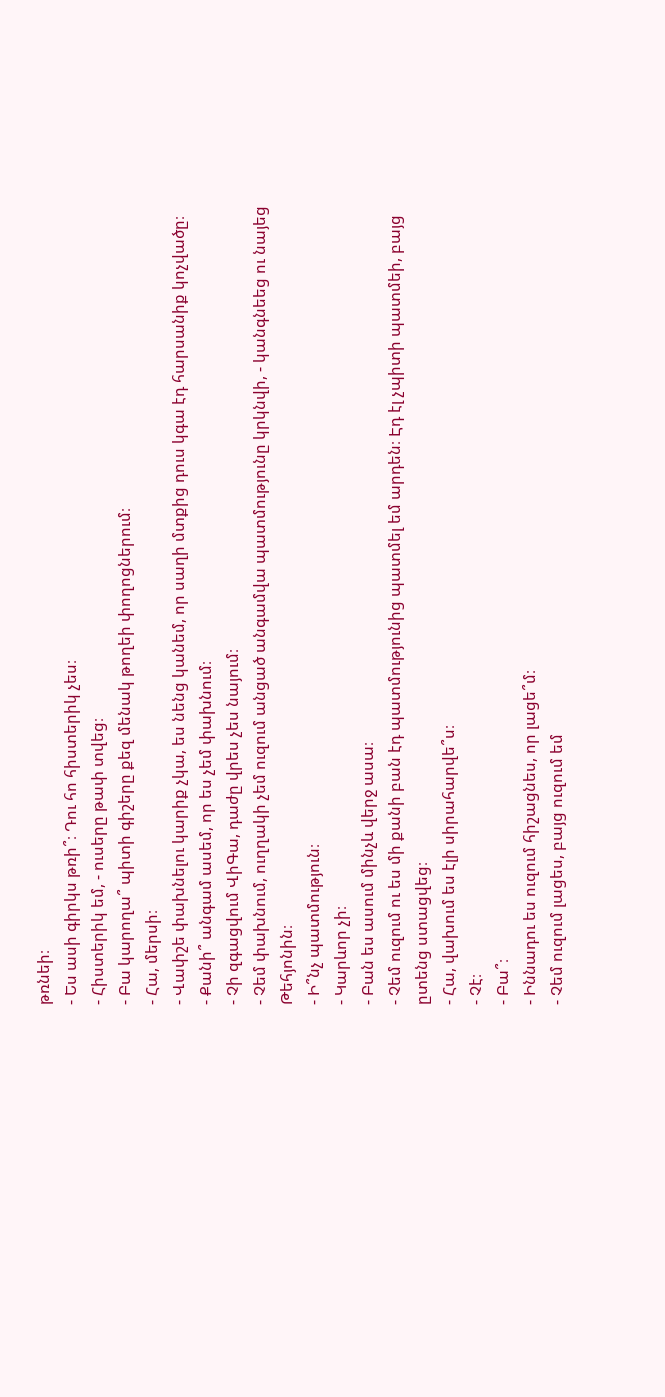թռնեի։
- Ես ասի գիրկս թռի՞։ Դու հո հիստերիկ չես։
- Հիստերիկ եմ, - ուսերը թափ տվեց։
- Բա կարողա՞ պիտի գիշերը քեզ մենակ թողեի փողոցներում։
- Հա, մերսի։
- Վափշե փախնելու կարիք չկա, ես նենց կանեմ, որ սաղի մտքից դուս կգա էդ հարսանիք կոչվածը։
- Քանի՞ անգամ ասեմ, որ ես չեմ փախնում։
- Չի զգացվում ՎիԳա, դաժը վրես չես նայում։
- Չեմ փախնում, ուղղակի չեմ ուզում անցած անգամվա պատմությունը կրկնվի, - կանգնեեց ու նայեց Թեհյոնին։
- Ի՞նչ պատմություն։
- Կարևոր չի։
- Բան ես ասում մինչև վերջ ասա։
- Չեմ ուզում ու ես մի քանի բան էդ պատմությունից պատմել եմ արդեն։ Էդ էլ չպիտի պատմեի, բայց ըտենց ստացվեց։
- Հա, վախում ես էլի սիրահարվե՞ս։
- Չէ։
- Բա՞։
- Իննադու ես ուզում հիշացնես, որ լացե՞մ։
- Չեմ ուզում լացես, բայց ուզում եմ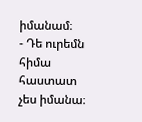իմանամ։
- Դե ուրեմն հիմա հաստատ չես իմանա։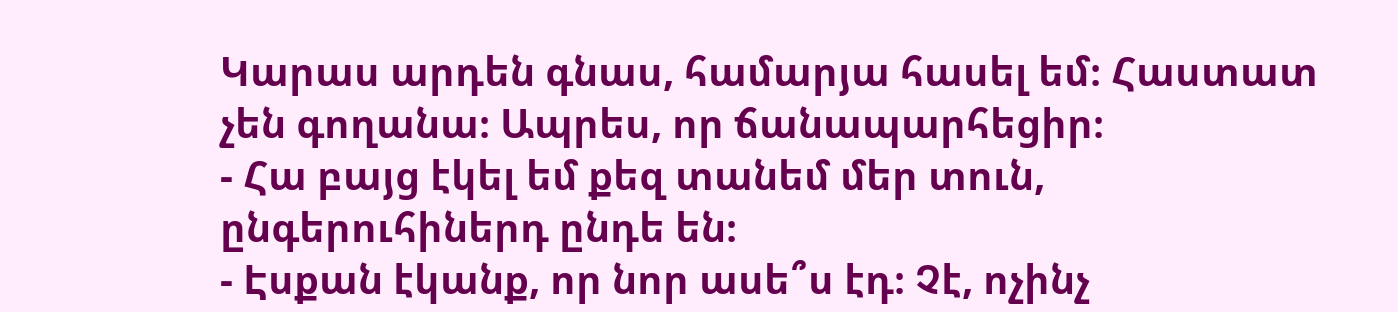Կարաս արդեն գնաս, համարյա հասել եմ։ Հաստատ չեն գողանա։ Ապրես, որ ճանապարհեցիր։
- Հա բայց էկել եմ քեզ տանեմ մեր տուն, ընգերուհիներդ ընդե են։
- Էսքան էկանք, որ նոր ասե՞ս էդ։ Չէ, ոչինչ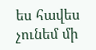ես հավես չունեմ մի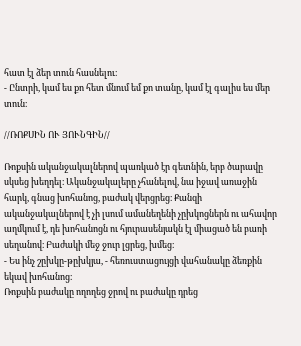հատ էլ ձեր տուն հասնելու։
- Ընտրի, կամ ես քո հետ մնում եմ քո տանը, կամ էլ գալիս ես մեր տուն։

//ՌՈՔՍԻՆ ՈՒ ՅՈՒՆԳԻՆ//

Ռոքսին ականջակալներով պառկած էր գետնին, երբ ծարավը սկսեց խեղդել։ Ականջակալերը չհանելով, նա իջավ առաջին հարկ, գնաց խոհանոց, բաժակ վերցրեց։ Քանզի ականջակալներով է չի լսում ամանեղենի չըխկոցներն ու ահավոր աղմկում է, դե խոհանոցն ու հյուրասենյակն էլ միացած են բառի սեղանով։ Բաժակի մեջ ջուր լցրեց, խմեց։
- Ես ինչ շըխկը-թըխկյա, - հեռուստացույցի վահանակը ձեռքին եկավ խոհանոց։
Ռոքսին բաժակը ողողեց ջրով ու բաժակը դրեց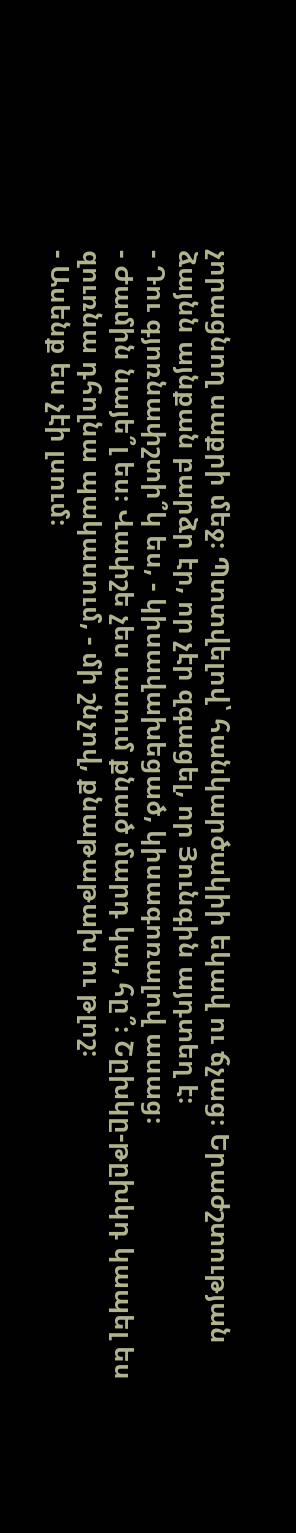չորացնող սաքրի մեջ։ Պտտվելով՝ հանկարծակիի եկավ ու ճչաց։ Երաժշտության ձայնն այնքան բարձր էր, որ չէր զգացել, որ Յունգին այդտեղ է։
- Դու գյոռնափշտի՞կ ես, - կիսավախեցած, կիսագոռալով ասաց։
- Ժամին նայե՞լ ես։ Վափշե չես ասում քնած մարդ կա, հը՞։ Շըխկը-թըխկդ կապել ես զուռնա դհոլնա պակասում, - մի շնչով, քնաթաթախ ու թլոշ։
- Ասենք ես չէի լսում։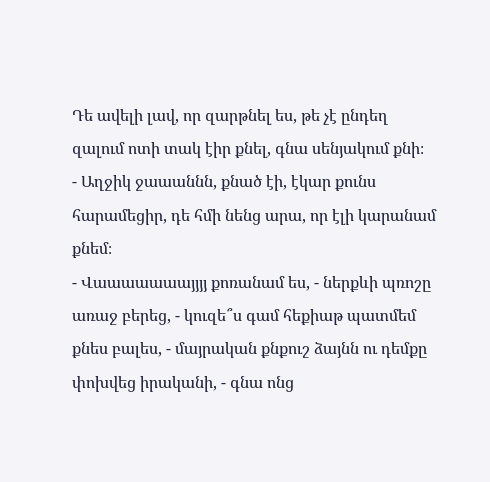Դե ավելի լավ, որ զարթնել ես, թե չէ ընդեղ զալում ոտի տակ էիր քնել, գնա սենյակում քնի։
- Աղջիկ ջաաաննն, քնած էի, էկար քունս հարամեցիր, դե հմի նենց արա, որ էլի կարանամ քնեմ։
- Վաաաաաաայյյյ քոռանամ ես, - ներքևի պռոշը առաջ բերեց, - կուզե՞ս գամ հեքիաթ պատմեմ քնես բալես, - մայրական քնքուշ ձայնն ու դեմքը փոխվեց իրականի, - գնա ոնց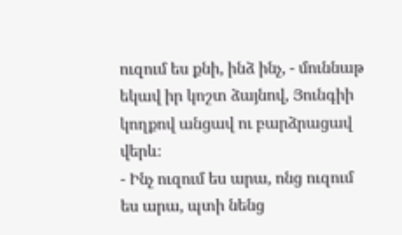ուզում ես քնի, ինձ ինչ, - մուննաթ եկավ իր կոշտ ձայնով, Յունգիի կողքով անցավ ու բարձրացավ վերև։
- Ինչ ուզում ես արա, ոնց ուզում ես արա, պտի նենց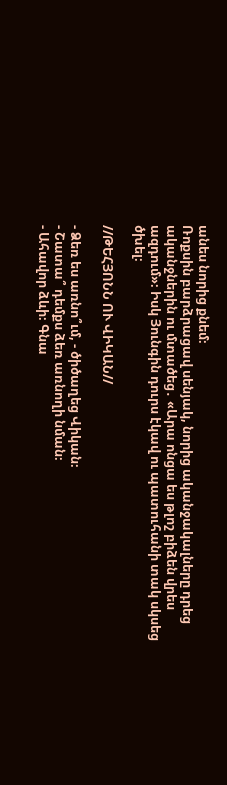անես նորից քնեմ։
Ռոքսին բարձրացավ սենյակ, նորից ականջակալները դրեց ականջներին ու մտածեց․ «Արա ոնցա ես թլոշ բիձեն վրես ազդում»։ Իսկ Յունգին դուրս էկավ ու պատուհանի տակ սկսեց ծխել։

//ԹԵՀՅՈՆՆ ՈՒ ՎԻԿԱՆ//

- Ձեռ ես առնո՞ւմ, - ծիծաղեց Վիկան։
- Շատա՞ դեմքս ձեռ առնողի նման։
- Ահավոր ձևի։ Գնա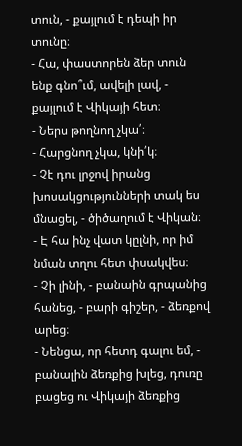տուն, - քայլում է դեպի իր տունը։
- Հա, փաստորեն ձեր տուն ենք գնո՞ւմ, ավելի լավ, - քայլում է Վիկայի հետ։
- Ներս թողնող չկա՛։
- Հարցնող չկա, կնի՛կ։
- Չէ դու լրջով իրանց խոսակցությունների տակ ես մնացել, - ծիծաղում է Վիկան։
- Է հա ինչ վատ կըլնի, որ իմ նման տղու հետ փսակվես։
- Չի լինի, - բանաին գրպանից հանեց, - բարի գիշեր, - ձեռքով արեց։
- Նենցա, որ հետդ գալու եմ, - բանալին ձեռքից խլեց, դուռը բացեց ու Վիկայի ձեռքից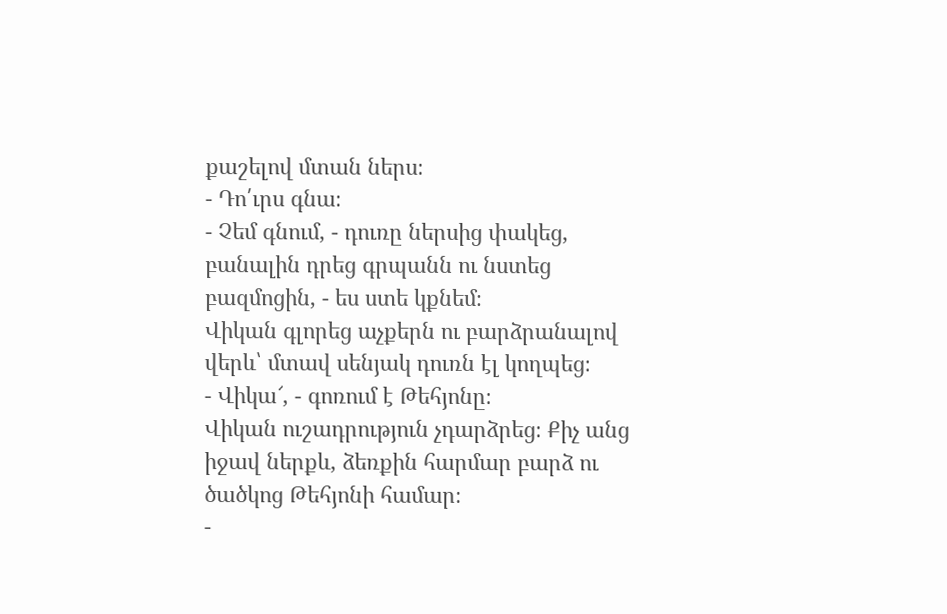քաշելով մտան ներս։
- Դո՛ւրս գնա։
- Չեմ գնում, - դուռը ներսից փակեց, բանալին դրեց գրպանն ու նստեց բազմոցին, - ես ստե կքնեմ։
Վիկան գլորեց աչքերն ու բարձրանալով վերև՝ մտավ սենյակ դուռն էլ կողպեց։
- Վիկա՜, - գոռում է Թեհյոնը։
Վիկան ուշադրություն չդարձրեց։ Քիչ անց իջավ ներքև, ձեռքին հարմար բարձ ու ծածկոց Թեհյոնի համար։
-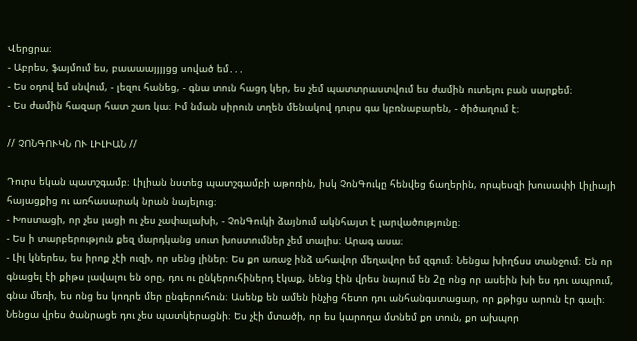Վերցրա։
- Աբրես, ֆայմում ես, բաաաայյյյցց սոված եմ․․․
- Ես օդով եմ սնվում, - լեզու հանեց, - գնա տուն հացդ կեր, ես չեմ պատտրաստվում ես ժամին ուտելու բան սարքեմ։
- Ես ժամին հազար հատ շառ կա։ Իմ նման սիրուն տղեն մենակով դուրս գա կբռնաբարեն, - ծիծաղում է։

// ՉՈՆԳՈՒԿՆ ՈՒ ԼԻԼԻԱՆ //

Դուրս եկան պատշգամբ։ Լիլիան նստեց պատշգամբի աթոռին, իսկ ՉոնԳուկը հենվեց ճաղերին, որպեսզի խուսափի Լիլիայի հայացքից ու առհասարակ նրան նայելուց։
- Խոստացի, որ չես լացի ու չես չափալախի, - ՉոնԳուկի ձայնում ակնհայտ է լարվածությունը։
- Ես ի տարբերություն քեզ մարդկանց սուտ խոստումներ չեմ տալիս։ Արագ ասա։
- Լիլ կներես, ես իրոք չէի ուզի, որ սենց լիներ։ Ես քո առաջ ինձ ահավոր մեղավոր եմ զգում։ Նենցա խիղճսս տանջում։ Են որ գնացել էի քիթս լավալու են օրը, դու ու ընկերուհիներդ էկաք, նենց էին վրես նայում են 2ը ոնց որ ասեին խի ես դու ապրում, գնա մեռի, ես ոնց ես կոդրե մեր ընգերուհուն։ Ասենք են ամեն ինչից հետո դու անհանգստացար, որ քթիցս արուն էր գալի։ Նենցա վրես ծանրացե դու չես պատկերացնի։ Ես չէի մտածի, որ ես կարողա մտնեմ քո տուն, քո ախպոր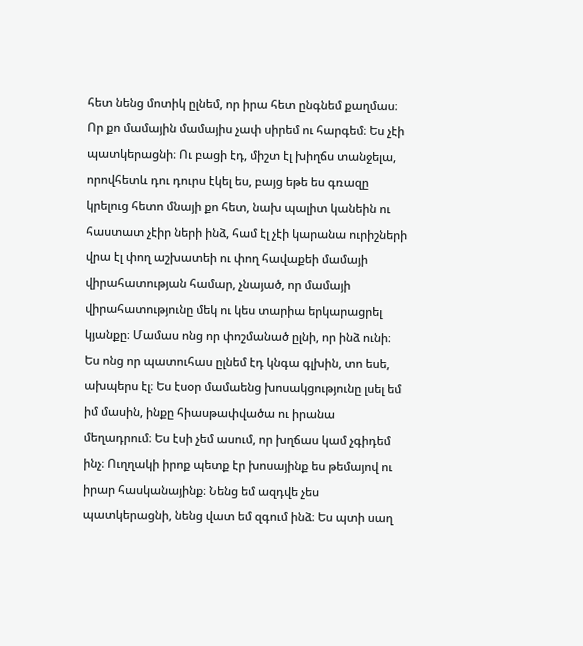հետ նենց մոտիկ ըլնեմ, որ իրա հետ ընգնեմ քաղմաս։ Որ քո մամային մամայիս չափ սիրեմ ու հարգեմ։ Ես չէի պատկերացնի։ Ու բացի էդ, միշտ էլ խիղճս տանջելա, որովհետև դու դուրս էկել ես, բայց եթե ես գռազը կրելուց հետո մնայի քո հետ, նախ պալիտ կանեին ու հաստատ չէիր ների ինձ, համ էլ չէի կարանա ուրիշների վրա էլ փող աշխատեի ու փող հավաքեի մամայի վիրահատության համար, չնայած, որ մամայի վիրահատությունը մեկ ու կես տարիա երկարացրել կյանքը։ Մամաս ոնց որ փոշմանած ըլնի, որ ինձ ունի։ Ես ոնց որ պատուհաս ըլնեմ էդ կնգա գլխին, տո եսե, ախպերս էլ։ Ես էսօր մամաենց խոսակցությունը լսել եմ իմ մասին, ինքը հիասթափվածա ու իրանա մեղադրում։ Ես էսի չեմ ասում, որ խղճաս կամ չգիդեմ ինչ։ Ուղղակի իրոք պետք էր խոսայինք ես թեմայով ու իրար հասկանայինք։ Նենց եմ ազդվե չես պատկերացնի, նենց վատ եմ զգում ինձ։ Ես պտի սաղ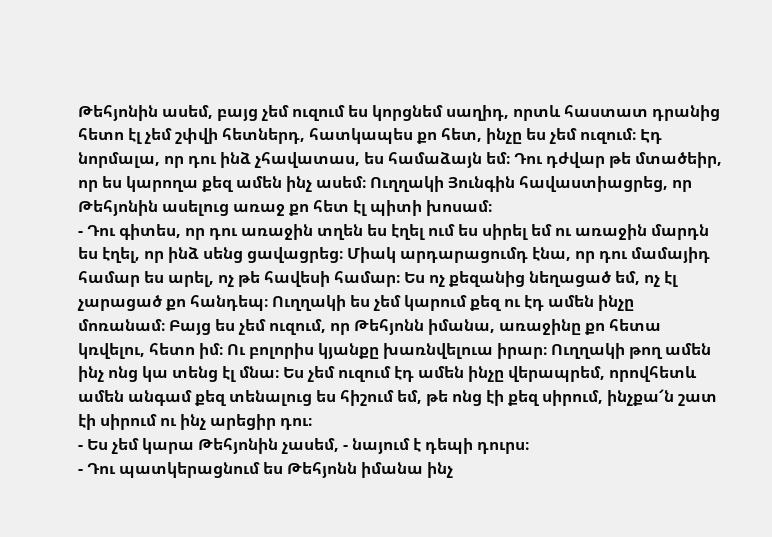Թեհյոնին ասեմ, բայց չեմ ուզում ես կորցնեմ սաղիդ, որտև հաստատ դրանից հետո էլ չեմ շփվի հետներդ, հատկապես քո հետ, ինչը ես չեմ ուզում։ Էդ նորմալա, որ դու ինձ չհավատաս, ես համաձայն եմ։ Դու դժվար թե մտածեիր, որ ես կարողա քեզ ամեն ինչ ասեմ։ Ուղղակի Յունգին հավաստիացրեց, որ Թեհյոնին ասելուց առաջ քո հետ էլ պիտի խոսամ։
- Դու գիտես, որ դու առաջին տղեն ես էղել ում ես սիրել եմ ու առաջին մարդն ես էղել, որ ինձ սենց ցավացրեց։ Միակ արդարացումդ էնա, որ դու մամայիդ համար ես արել, ոչ թե հավեսի համար։ Ես ոչ քեզանից նեղացած եմ, ոչ էլ չարացած քո հանդեպ։ Ուղղակի ես չեմ կարում քեզ ու էդ ամեն ինչը մոռանամ։ Բայց ես չեմ ուզում, որ Թեհյոնն իմանա, առաջինը քո հետա կռվելու, հետո իմ։ Ու բոլորիս կյանքը խառնվելուա իրար։ Ուղղակի թող ամեն ինչ ոնց կա տենց էլ մնա։ Ես չեմ ուզում էդ ամեն ինչը վերապրեմ, որովհետև ամեն անգամ քեզ տենալուց ես հիշում եմ, թե ոնց էի քեզ սիրում, ինչքա՜ն շատ էի սիրում ու ինչ արեցիր դու։
- Ես չեմ կարա Թեհյոնին չասեմ, - նայում է դեպի դուրս։
- Դու պատկերացնում ես Թեհյոնն իմանա ինչ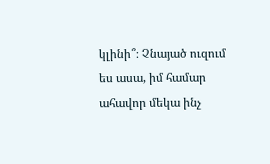կլինի՞։ Չնայած ուզում ես ասա, իմ համար ահավոր մեկա ինչ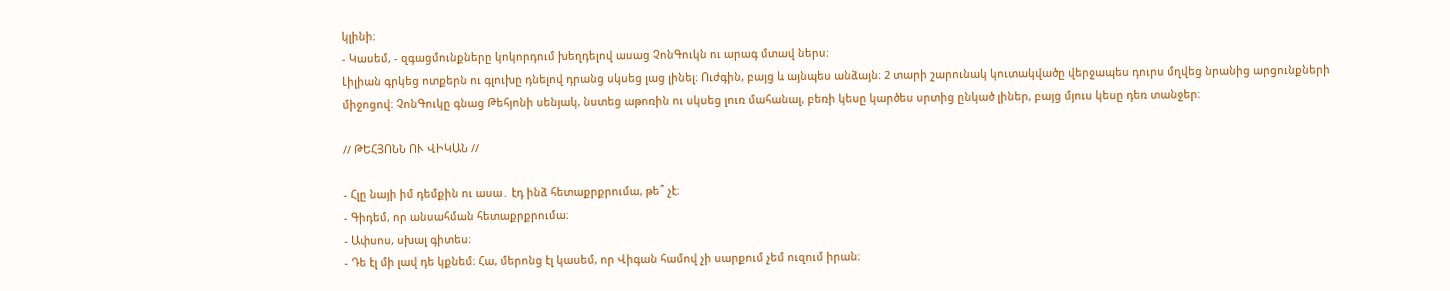կլինի։
- Կասեմ, - զգացմունքները կոկորդում խեղդելով ասաց ՉոնԳուկն ու արագ մտավ ներս։
Լիլիան գրկեց ոտքերն ու գլուխը դնելով դրանց սկսեց լաց լինել։ Ուժգին, բայց և այնպես անձայն։ 2 տարի շարունակ կուտակվածը վերջապես դուրս մղվեց նրանից արցունքների միջոցով։ ՉոնԳուկը գնաց Թեհյոնի սենյակ, նստեց աթոռին ու սկսեց լուռ մահանալ, բեռի կեսը կարծես սրտից ընկած լիներ, բայց մյուս կեսը դեռ տանջեր։

// ԹԵՀՅՈՆՆ ՈՒ ՎԻԿԱՆ //

- Հլը նայի իմ դեմքին ու ասա․ էդ ինձ հետաքրքրումա, թե՞ չէ։
- Գիդեմ, որ անսահման հետաքրքրումա։
- Ափսոս, սխալ գիտես։
- Դե էլ մի լավ դե կքնեմ։ Հա, մերոնց էլ կասեմ, որ Վիգան համով չի սարքում չեմ ուզում իրան։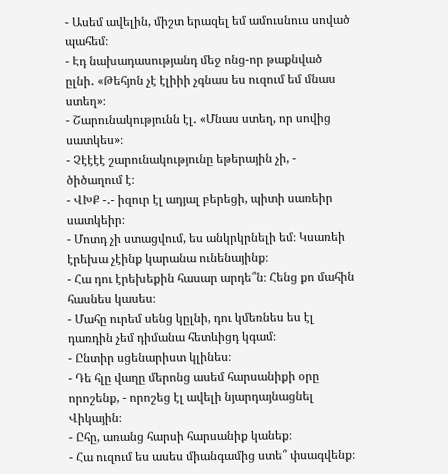- Ասեմ ավելին, միշտ երազել եմ ամուսնուս սոված պահեմ։
- Էդ նախադասությանդ մեջ ոնց-որ թաքնված ըլնի․ «Թեհյոն չէ էլիիի չգնաս ես ուզում եմ մնաս ստեղ»։
- Շարունակությունն էլ․ «Մնաս ստեղ, որ սովից սատկես»։
- Չէէէէ շարունակությունը եթերային չի, - ծիծաղում է։
- ՎԽՔ -․- իզուր էլ ադյալ բերեցի, պիտի սառեիր սատկեիր։
- Մոտդ չի ստացվում, ես անկրկրնելի եմ։ Կսառեի էրեխա չէինք կարանա ունենայինք։
- Հա դու էրեխեքին հասար արդե՞ն։ Հենց քո մահին հասնես կասես։
- Մահը ուրեմ սենց կըլնի, դու կմեռնես ես էլ դառդին չեմ դիմանա հետևիցդ կգամ։
- Ընտիր սցենարիստ կլինես։
- Դե հլը վաղը մերոնց ասեմ հարսանիքի օրը որոշենք, - որոշեց էլ ավելի նյարդայնացնել Վիկային։
- Ըհը, առանց հարսի հարսանիք կանեք։
- Հա ուզում ես ասես միանգամից ստե՞ փսագվենք։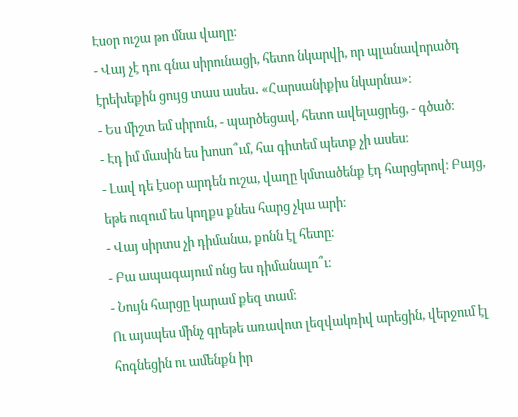Էսօր ուշա թո մնա վաղը։
- Վայ չէ դու գնա սիրունացի, հետո նկարվի, որ պլանավորածդ էրեխեքին ցույց տաս ասես․ «Հարսանիքիս նկարնա»։
- Ես միշտ եմ սիրուն, - պարծեցավ, հետո ավելացրեց, - գծած։
- Էդ իմ մասին ես խոսո՞ւմ, հա գիտեմ պետք չի ասես։
- Լավ դե էսօր արդեն ուշա, վաղը կմտածենք էդ հարցերով։ Բայց, եթե ուզում ես կողքս քնես հարց չկա արի։
- Վայ սիրտս չի դիմանա, քոնն էլ հետը։
- Բա ապագայում ոնց ես դիմանալո՞ւ։
- Նույն հարցը կարամ քեզ տամ։
Ու այսպես մինչ գրեթե առավոտ լեզվակռիվ արեցին, վերջում էլ հոգնեցին ու ամենքն իր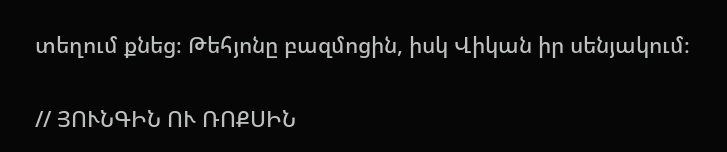տեղում քնեց։ Թեհյոնը բազմոցին, իսկ Վիկան իր սենյակում։

// ՅՈՒՆԳԻՆ ՈՒ ՌՈՔՍԻՆ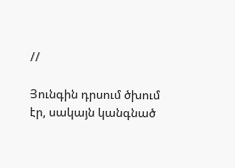//

Յունգին դրսում ծխում էր, սակայն կանգնած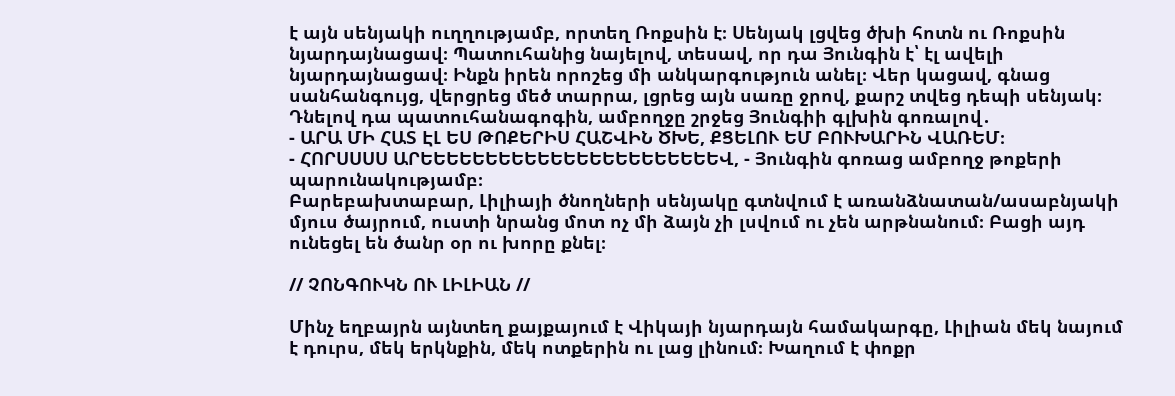է այն սենյակի ուղղությամբ, որտեղ Ռոքսին է։ Սենյակ լցվեց ծխի հոտն ու Ռոքսին նյարդայնացավ։ Պատուհանից նայելով, տեսավ, որ դա Յունգին է՝ էլ ավելի նյարդայնացավ։ Ինքն իրեն որոշեց մի անկարգություն անել։ Վեր կացավ, գնաց սանհանգույց, վերցրեց մեծ տարրա, լցրեց այն սառը ջրով, քարշ տվեց դեպի սենյակ։ Դնելով դա պատուհանագոգին, ամբողջը շրջեց Յունգիի գլխին գոռալով․
- ԱՐԱ ՄԻ ՀԱՏ ԷԼ ԵՍ ԹՈՔԵՐԻՍ ՀԱՇՎԻՆ ԾԽԵ, ՔՑԵԼՈՒ ԵՄ ԲՈՒԽԱՐԻՆ ՎԱՌԵՄ։
- ՀՈՐՍՍՍՍ ԱՐԵԵԵԵԵԵԵԵԵԵԵԵԵԵԵԵԵԵԵԵԵԵԵՎ, - Յունգին գոռաց ամբողջ թոքերի պարունակությամբ։
Բարեբախտաբար, Լիլիայի ծնողների սենյակը գտնվում է առանձնատան/ասաբնյակի մյուս ծայրում, ուստի նրանց մոտ ոչ մի ձայն չի լսվում ու չեն արթնանում։ Բացի այդ ունեցել են ծանր օր ու խորը քնել։

// ՉՈՆԳՈՒԿՆ ՈՒ ԼԻԼԻԱՆ //

Մինչ եղբայրն այնտեղ քայքայում է Վիկայի նյարդայն համակարգը, Լիլիան մեկ նայում է դուրս, մեկ երկնքին, մեկ ոտքերին ու լաց լինում։ Խաղում է փոքր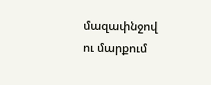մազափնջով ու մարքում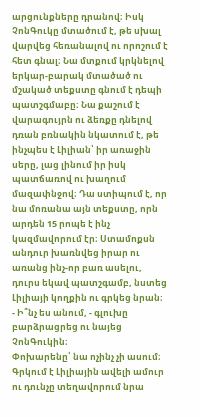արցունքները դրանով։ Իսկ ՉոնԳուկը մտածում է, թե սխալ վարվեց հեռանալով ու որոշում է հետ գնալ։ Նա մտքում կրկնելով երկար-բարակ մտածած ու մշակած տեքստը գնում է դեպի պատշգմաբը։ Նա քաշում է վարագույրն ու ձեռքը դնելով դռան բռնակին նկատում է, թե ինչպես է Լիլիան՝ իր առաջին սերը, լաց լինում իր իսկ պատճառով ու խաղում մազափնջով։ Դա ստիպում է, որ նա մոռանա այն տեքստը, որն արդեն 15 րոպե է ինչ կազմավորում էր։ Ստամոքսն անդուր խառնվեց իրար ու առանց ինչ-որ բառ ասելու, դուրս եկավ պատշգամբ, նստեց Լիլիայի կողքին ու գրկեց նրան։
- Ի՞նչ ես անում, - գլուխը բարձրացրեց ու նայեց ՉոնԳուկին։
Փոխարենը՝ նա ոչինչ չի ասում։ Գրկում է Լիլիային ավելի ամուր ու դունչը տեղավորում նրա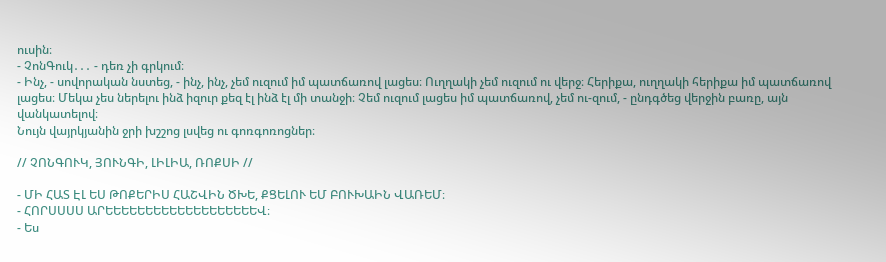ուսին։
- ՉոնԳուկ․․․ - դեռ չի գրկում։
- Ինչ, - սովորական նստեց, - ինչ, ինչ, չեմ ուզում իմ պատճառով լացես։ Ուղղակի չեմ ուզում ու վերջ։ Հերիքա, ուղղակի հերիքա իմ պատճառով լացես։ Մեկա չես ներելու ինձ իզուր քեզ էլ ինձ էլ մի տանջի։ Չեմ ուզում լացես իմ պատճառով, չեմ ու-զում, - ընդգծեց վերջին բառը, այն վանկատելով։
Նույն վայրկյանին ջրի խշշոց լսվեց ու գոռգոռոցներ։

// ՉՈՆԳՈՒԿ, ՅՈՒՆԳԻ, ԼԻԼԻԱ, ՌՈՔՍԻ //

- ՄԻ ՀԱՏ ԷԼ ԵՍ ԹՈՔԵՐԻՍ ՀԱՇՎԻՆ ԾԽԵ, ՔՑԵԼՈՒ ԵՄ ԲՈՒԽԱԻՆ ՎԱՌԵՄ։
- ՀՈՐՍՍՍՍ ԱՐԵԵԵԵԵԵԵԵԵԵԵԵԵԵԵԵԵԵԵՎ։
- Ես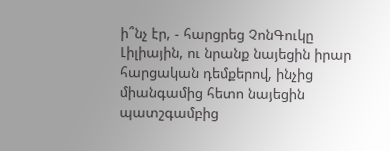ի՞նչ էր, - հարցրեց ՉոնԳուկը Լիլիային, ու նրանք նայեցին իրար հարցական դեմքերով, ինչից միանգամից հետո նայեցին պատշգամբից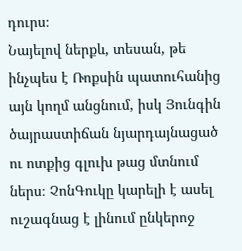դուրս։
Նայելով ներքև, տեսան, թե ինչպես է Ռոքսին պատուհանից այն կողմ անցնում, իսկ Յունգին ծայրաստիճան նյարդայնացած ու ոտքից գլուխ թաց մտնում ներս։ ՉոնԳուկը կարելի է ասել ուշագնաց է լինում ընկերոջ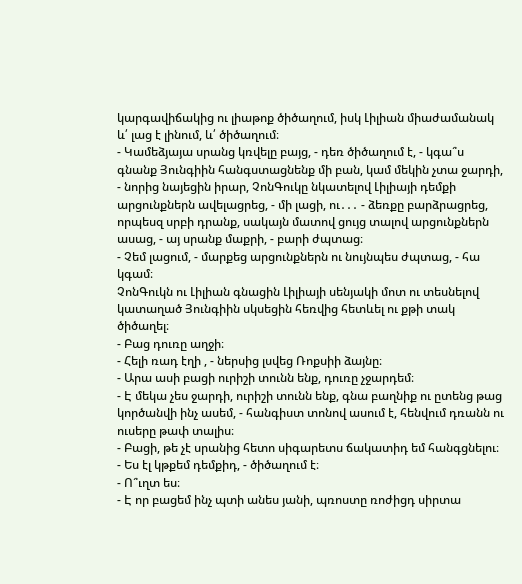կարգավիճակից ու լիաթոք ծիծաղում, իսկ Լիլիան միաժամանակ և՛ լաց է լինում, և՛ ծիծաղում։
- Կամեձյայա սրանց կռվելը բայց, - դեռ ծիծաղում է, - կգա՞ս գնանք Յունգիին հանգստացնենք մի բան, կամ մեկին չտա ջարդի, - նորից նայեցին իրար, ՉոնԳուկը նկատելով Լիլիայի դեմքի արցունքներն ավելացրեց, - մի լացի, ու․․․ - ձեռքը բարձրացրեց, որպեսզ սրբի դրանք, սակայն մատով ցույց տալով արցունքներն ասաց, - այ սրանք մաքրի, - բարի ժպտաց։
- Չեմ լացում, - մարքեց արցունքներն ու նույնպես ժպտաց, - հա կգամ։
ՉոնԳուկն ու Լիլիան գնացին Լիլիայի սենյակի մոտ ու տեսնելով կատաղած Յունգիին սկսեցին հեռվից հետևել ու քթի տակ ծիծաղել։
- Բաց դուռը աղջի։
- Հելի ռադ էղի , - ներսից լսվեց Ռոքսիի ձայնը։
- Արա ասի բացի ուրիշի տունն ենք, դուռը չջարդեմ։
- Է մեկա չես ջարդի, ուրիշի տունն ենք, գնա բաղնիք ու ըտենց թաց կործանվի ինչ ասեմ, - հանգիստ տոնով ասում է, հենվում դռանն ու ուսերը թափ տալիս։
- Բացի, թե չէ սրանից հետո սիգարետս ճակատիդ եմ հանգցնելու։
- Ես էլ կթքեմ դեմքիդ, - ծիծաղում է։
- Ո՞ւղտ ես։
- Է որ բացեմ ինչ պտի անես յանի, պռոստը ռոժիցդ սիրտա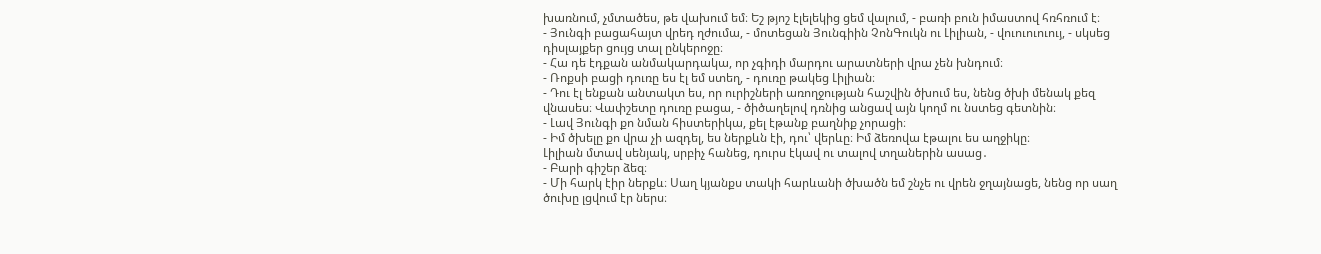խառնում, չմտածես, թե վախում եմ։ Եշ թյոշ էլելեկից ցեմ վալում, - բառի բուն իմաստով հռհռում է։
- Յունգի բացահայտ վրեդ ղժումա, - մոտեցան Յունգիին ՉոնԳուկն ու Լիլիան, - վուուուուույ, - սկսեց դիսլայքեր ցույց տալ ընկերոջը։
- Հա դե էդքան անմակարդակա, որ չգիդի մարդու արատների վրա չեն խնդում։
- Ռոքսի բացի դուռը ես էլ եմ ստեղ, - դուռը թակեց Լիլիան։
- Դու էլ ենքան անտակտ ես, որ ուրիշների առողջության հաշվին ծխում ես, նենց ծխի մենակ քեզ վնասես։ Վափշետը դուռը բացա, - ծիծաղելով դռնից անցավ այն կողմ ու նստեց գետնին։
- Լավ Յունգի քո նման հիստերիկա, քել էթանք բաղնիք չորացի։
- Իմ ծխելը քո վրա չի ազդել, ես ներքևն էի, դու՝ վերևը։ Իմ ձեռովա էթալու ես աղջիկը։
Լիլիան մտավ սենյակ, սրբիչ հանեց, դուրս էկավ ու տալով տղաներին ասաց․
- Բարի գիշեր ձեզ։
- Մի հարկ էիր ներքև։ Սաղ կյանքս տակի հարևանի ծխածն եմ շնչե ու վրեն ջղայնացե, նենց որ սաղ ծուխը լցվում էր ներս։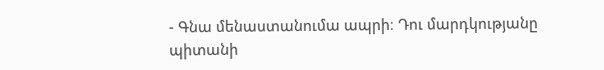- Գնա մենաստանումա ապրի։ Դու մարդկությանը պիտանի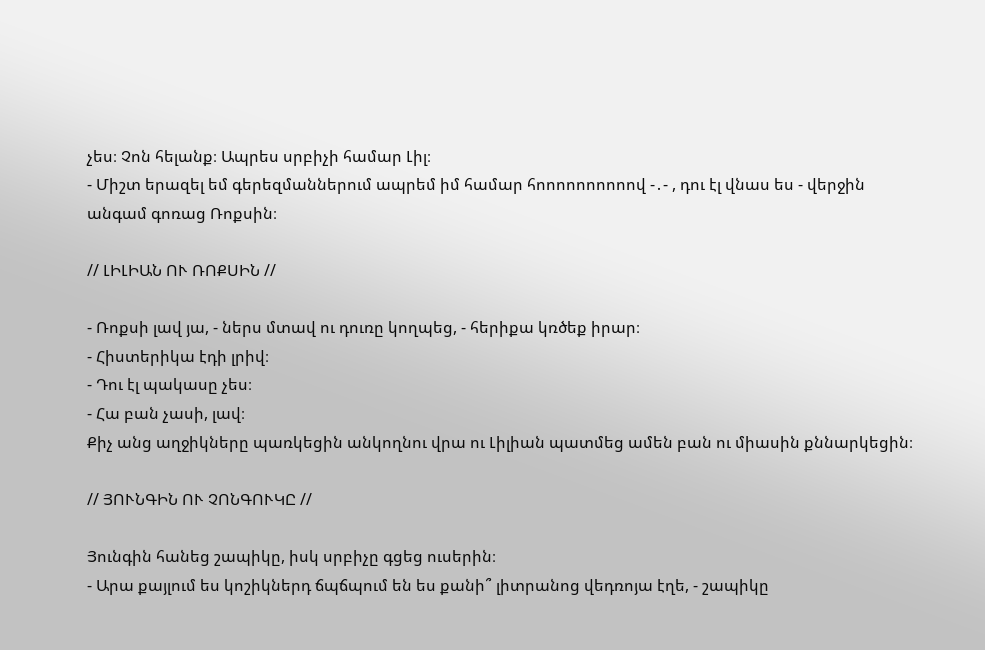չես։ Չոն հելանք։ Ապրես սրբիչի համար Լիլ։
- Միշտ երազել եմ գերեզմաններում ապրեմ իմ համար հոոոոոոոոոով -․- , դու էլ վնաս ես - վերջին անգամ գոռաց Ռոքսին։

// ԼԻԼԻԱՆ ՈՒ ՌՈՔՍԻՆ //

- Ռոքսի լավ յա, - ներս մտավ ու դուռը կողպեց, - հերիքա կռծեք իրար։
- Հիստերիկա էդի լրիվ։
- Դու էլ պակասը չես։
- Հա բան չասի, լավ։
Քիչ անց աղջիկները պառկեցին անկողնու վրա ու Լիլիան պատմեց ամեն բան ու միասին քննարկեցին։

// ՅՈՒՆԳԻՆ ՈՒ ՉՈՆԳՈՒԿԸ //

Յունգին հանեց շապիկը, իսկ սրբիչը գցեց ուսերին։
- Արա քայլում ես կոշիկներդ ճպճպում են ես քանի՞ լիտրանոց վեդռոյա էղե, - շապիկը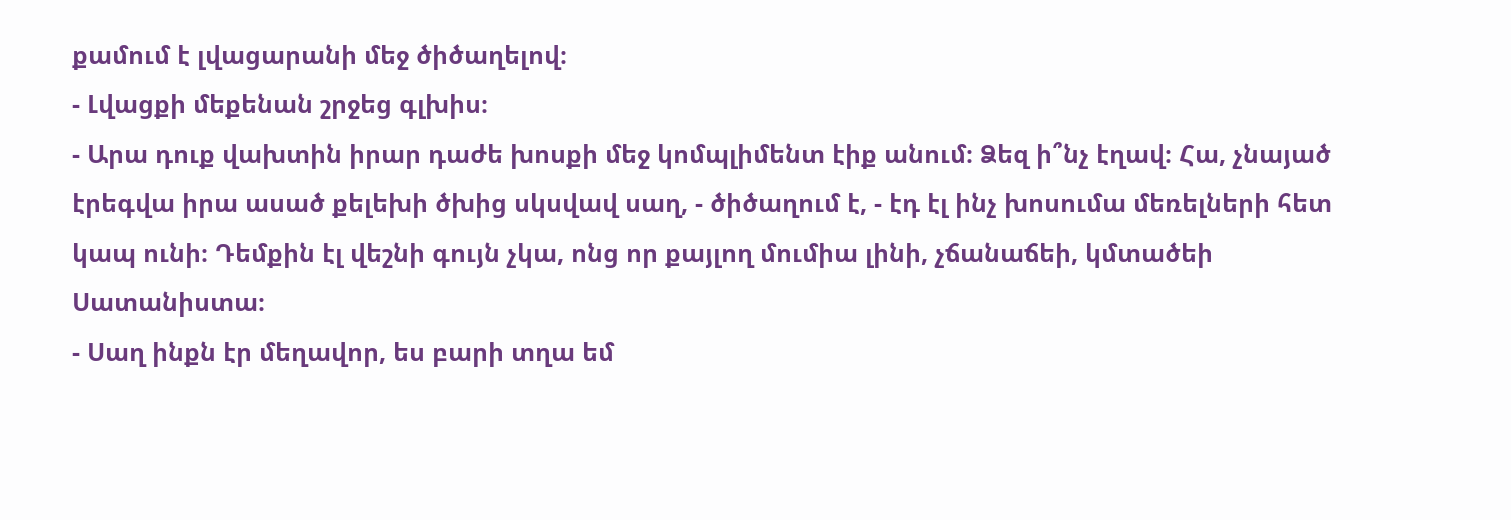քամում է լվացարանի մեջ ծիծաղելով։
- Լվացքի մեքենան շրջեց գլխիս։
- Արա դուք վախտին իրար դաժե խոսքի մեջ կոմպլիմենտ էիք անում։ Ձեզ ի՞նչ էղավ։ Հա, չնայած էրեգվա իրա ասած քելեխի ծխից սկսվավ սաղ, - ծիծաղում է, - էդ էլ ինչ խոսումա մեռելների հետ կապ ունի։ Դեմքին էլ վեշնի գույն չկա, ոնց որ քայլող մումիա լինի, չճանաճեի, կմտածեի Սատանիստա։
- Սաղ ինքն էր մեղավոր, ես բարի տղա եմ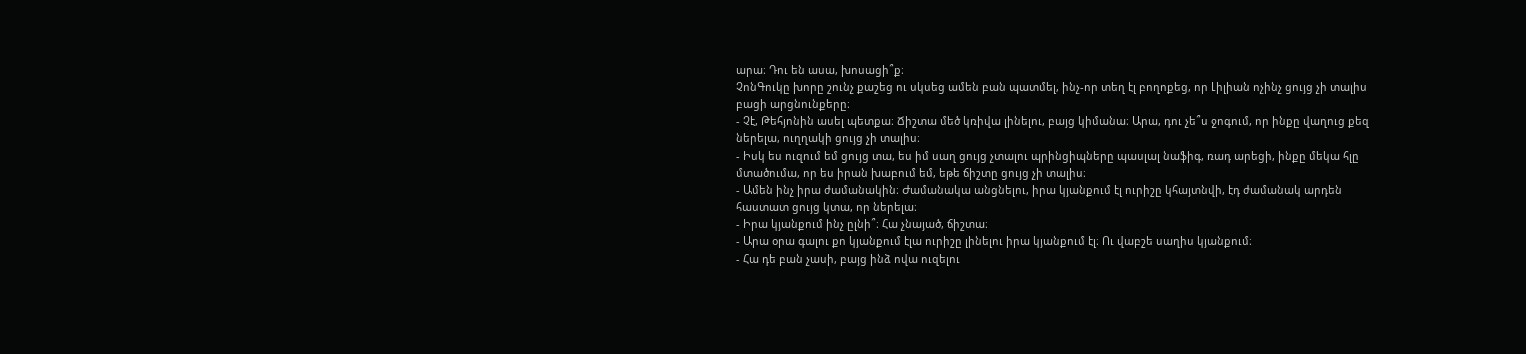արա։ Դու են ասա, խոսացի՞ք։
ՉոնԳուկը խորը շունչ քաշեց ու սկսեց ամեն բան պատմել, ինչ-որ տեղ էլ բողոքեց, որ Լիլիան ոչինչ ցույց չի տալիս բացի արցնունքերը։
- Չէ, Թեհյոնին ասել պետքա։ Ճիշտա մեծ կռիվա լինելու, բայց կիմանա։ Արա, դու չե՞ս ջոգում, որ ինքը վաղուց քեզ ներելա, ուղղակի ցույց չի տալիս։
- Իսկ ես ուզում եմ ցույց տա, ես իմ սաղ ցույց չտալու պրինցիպները պասլալ նաֆիգ, ռադ արեցի, ինքը մեկա հլը մտածումա, որ ես իրան խաբում եմ, եթե ճիշտը ցույց չի տալիս։
- Ամեն ինչ իրա ժամանակին։ Ժամանակա անցնելու, իրա կյանքում էլ ուրիշը կհայտնվի, էդ ժամանակ արդեն հաստատ ցույց կտա, որ ներելա։
- Իրա կյանքում ինչ ըլնի՞։ Հա չնայած, ճիշտա։
- Արա օրա գալու քո կյանքում էլա ուրիշը լինելու իրա կյանքում էլ։ Ու վաբշե սաղիս կյանքում։
- Հա դե բան չասի, բայց ինձ ովա ուզելու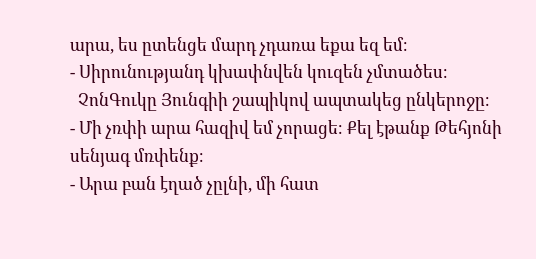արա, ես ըտենցե մարդ չդառա եքա եզ եմ։
- Սիրունությանդ կխափնվեն կուզեն չմտածես։
  ՉոնԳուկը Յունգիի շապիկով ապտակեց ընկերոջը։
- Մի չռփի արա հազիվ եմ չորացե։ Քել էթանք Թեհյոնի սենյագ մռփենք։
- Արա բան էղած չըլնի, մի հատ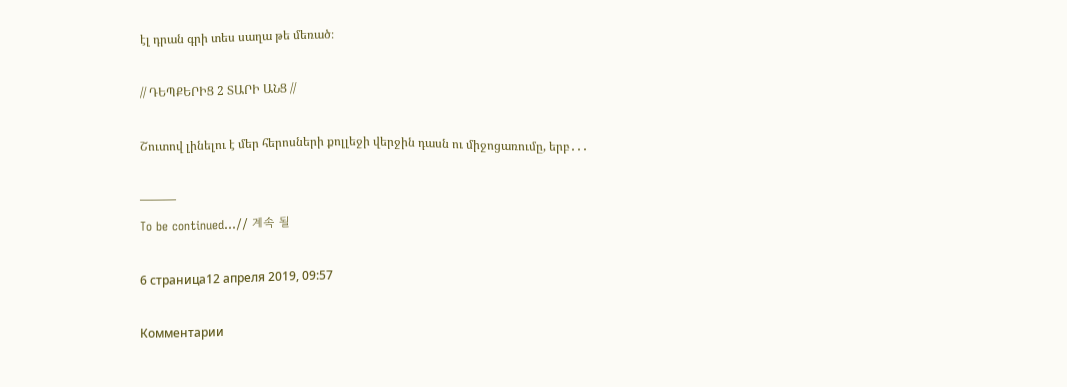էլ դրան գրի տես սաղա թե մեռած։

// ԴԵՊՔԵՐԻՑ 2 ՏԱՐԻ ԱՆՑ //

Շուտով լինելու է մեր հերոսների քոլլեջի վերջին դասն ու միջոցառումը, երբ․․․

———
To be continued...// 계속 될

6 страница12 апреля 2019, 09:57

Комментарии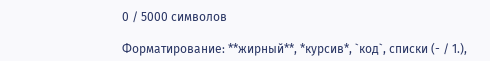0 / 5000 символов

Форматирование: **жирный**, *курсив*, `код`, списки (- / 1.),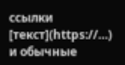ссылки [текст](https://…) и обычные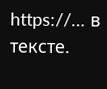https://… в тексте.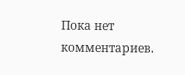Пока нет комментариев.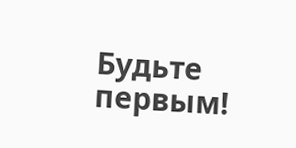Будьте первым!